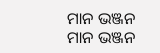ମାନ ଭଞ୍ଜନ
ମାନ ଭଞ୍ଜନ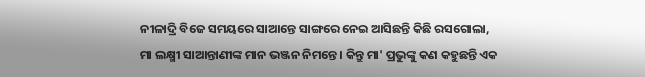ନୀଳାଦ୍ରି ବିଜେ ସମୟରେ ସାଆନ୍ତେ ସାଙ୍ଗରେ ନେଇ ଆସିଛନ୍ତି କିଛି ରସଗୋଲା, ମା ଲକ୍ଷ୍ମୀ ସାଆନ୍ତାଣୀଙ୍କ ମାନ ଭଞ୍ଜନ ନିମନ୍ତେ। କିନ୍ତୁ ମା' ପ୍ରଭୁଙ୍କୁ କଣ କହୁଛନ୍ତି ଏକ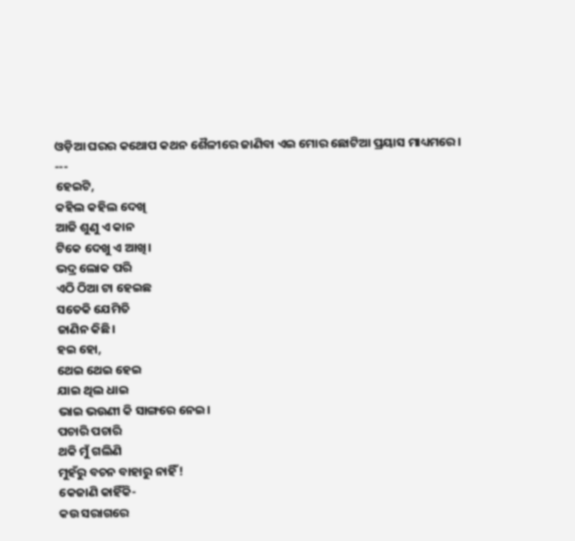ଓଡ଼ିଆ ଘରର କଥୋପ କଥନ ଶୈଳୀରେ ଜାଣିବା ଏଇ ମୋର ଛୋଟିଆ ପ୍ରୟାସ ମାଧ୍ୟମରେ।
---
ହେଇଟି,
କହିଲ କହିଲ ଦେଖି
ଆଜି ଶୁଣୁ ଏ କାନ
ଟିକେ ଦେଖୁ ଏ ଆଖି।
ଭଦ୍ର ଲୋକ ପରି
ଏଠି ଠିଆ ଟା ହେଇଛ
ସତେକି ଯେମିତି
ଜାଣିନ କିଛି।
ହଇ ହୋ,
ଥେଇ ଥେଇ ହେଇ
ଯାଇ ଥିଲ ଧାଇ
ଭାଇ ଭଉଣୀ କି ସାଙ୍ଗରେ ନେଇ।
ପଚାରି ପଚାରି
ଥକି ମୁଁ ଗଲିଣି
ମୁହଁରୁ ବଚନ ବାହାରୁ ନାହିଁ !
କେଜାଣି କାହିଁକି-
କଉ ସରାଗରେ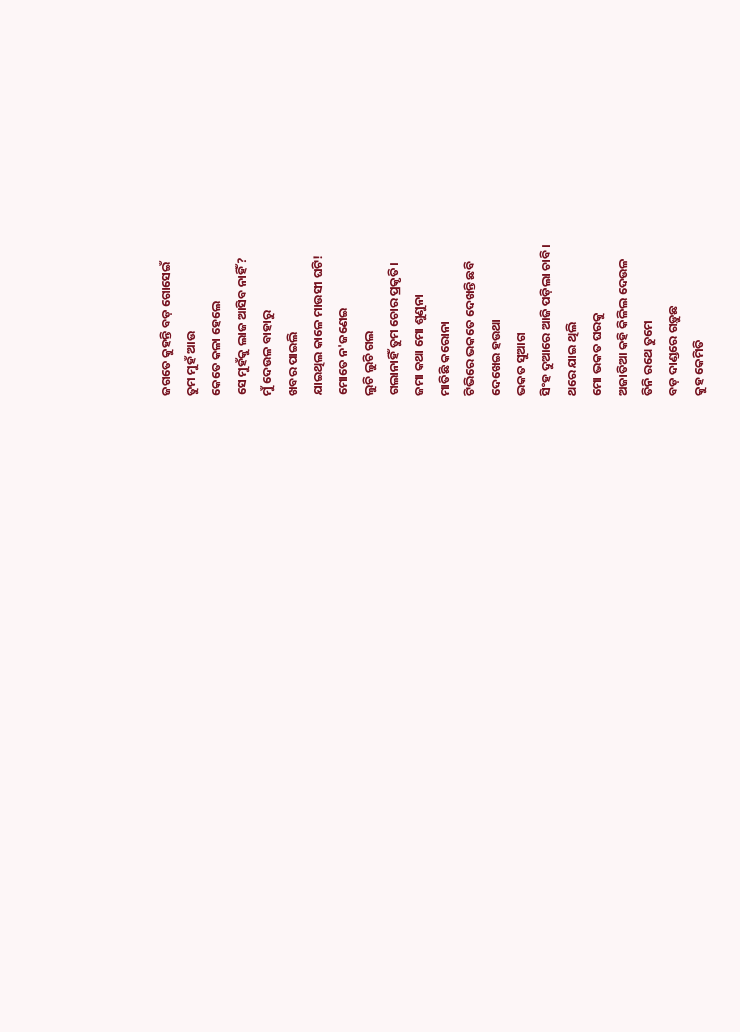ଜଗତେ କୁହନ୍ତି ବଡ଼ ଗୋସେଇଁ
ତୁମ ମୁହଁ ଆଉ
କେତେ କଳା ହେଲେ
ସେ ମୁହଁକୁ ଲାଜ ଆସିବ ନାହିଁ?
ମୁଁ ଦେଉଳ ବାହାରୁ
ଖବର ପାଇଲି
ଯାଇଥିଲ କାଳେ ମାଉସୀ ଘଟି!
ମୋତେ ନ'ଜଣେଇ
ଲୁଚି ଲୁଚି ଗଲ
ଗଲାନାହିଁ ତୁମ ଚୋର ପ୍ରକୃତି।
ଜମା କଥା ମୋ ଶୁଣୁନା
ମାତିଛି କରୋନା
ଟିଭିରେ ଭକତେ ଦେଖନ୍ତି ଛବି
ଦେଖେଇ ହଉଥା
ଭକତ ସୁଆଗ
ସିଂହ ଦୁଆରେ ଆଜି ପଡ଼ିଲା ଚାବି।
ଥରେ ଯାଇ ଥିଲି
ମୋ ଭକତ ଘରକୁ
ଅଜାତିଆ କହି କିଳିଲ ଦେଉଳ
ତିନି ରଥେ ତୁମେ
ବଡ଼ ଦାଣ୍ଡରେ ଗଡ଼ୁଛ
କୁହ କେମିତି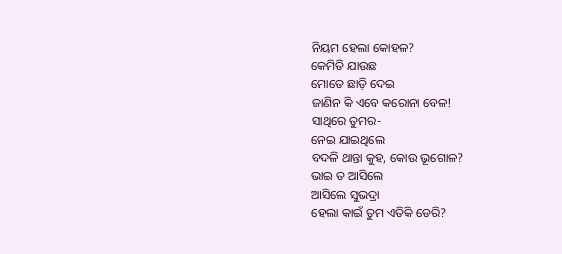ନିୟମ ହେଲା କୋହଳ?
କେମିତି ଯାଉଛ
ମୋତେ ଛାଡ଼ି ଦେଇ
ଜାଣିନ କି ଏବେ କରୋନା ବେଳ!
ସାଥିରେ ତୁମର-
ନେଇ ଯାଇଥିଲେ
ବଦଳି ଥାନ୍ତା କୁହ, କୋଉ ଭୂଗୋଳ?
ଭାଇ ତ ଆସିଲେ
ଆସିଲେ ସୁଭଦ୍ରା
ହେଲା କାଇଁ ତୁମ ଏତିକି ଡେରି?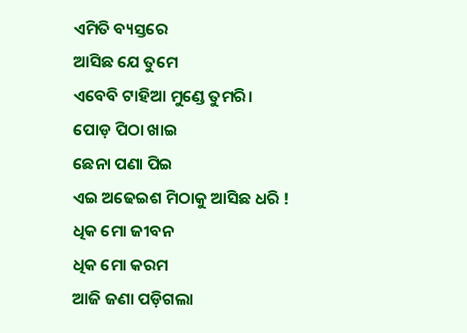ଏମିତି ବ୍ୟସ୍ତରେ
ଆସିଛ ଯେ ତୁମେ
ଏବେବି ଟାହିଆ ମୁଣ୍ଡେ ତୁମରି।
ପୋଡ଼ ପିଠା ଖାଇ
ଛେନା ପଣା ପିଇ
ଏଇ ଅଢେଇଶ ମିଠାକୁ ଆସିଛ ଧରି !
ଧିକ ମୋ ଜୀବନ
ଧିକ ମୋ କରମ
ଆଜି ଜଣା ପଡ଼ିଗଲା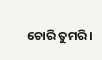ଚୋରି ତୁମରି।